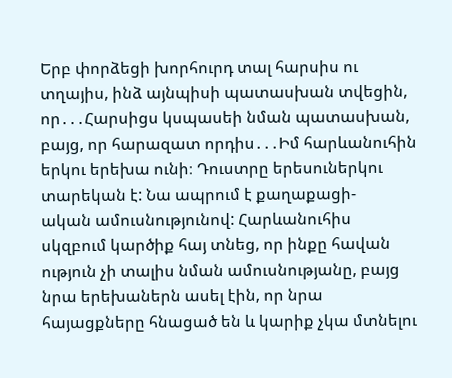Երբ փորձեցի խորհուրդ տալ հարսիս ու տղայիս, ինձ այնպիսի պատասխան տվեցին, որ․․․Հարսիցս կսպասեի նման պատասխան,
բայց, որ հարազատ որդիս․․․Իմ հարևանուհին երկու երեխա ունի։ Դուստրը երեսուներկու տարեկան է: Նա ապրում է քաղաքացի-
ական ամուսնությունով: Հարևանուհիս սկզբում կարծիք հայ տնեց, որ ինքը հավան ություն չի տալիս նման ամուսնությանը, բայց
նրա երեխաներն ասել էին, որ նրա հայացքները հնացած են և կարիք չկա մտնելու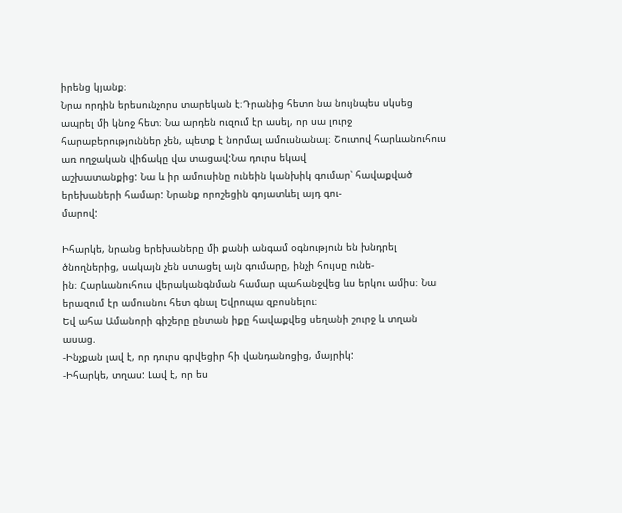իրենց կյանք։
Նրա որդին երեսունչորս տարեկան է։Դրանից հետո նա նույնպես սկսեց ապրել մի կնոջ հետ։ Նա արդեն ուզում էր ասել, որ սա լուրջ
հարաբերություններ չեն, պետք է նորմալ ամուսնանալ։ Շուտով հարևանուհուս առ ողջական վիճակը վա տացավ:Նա դուրս եկավ
աշխատանքից: Նա և իր ամուսինը ունեին կանխիկ գումար՝ հավաքված երեխաների համար: Նրանք որոշեցին գոյատևել այդ գու-
մարով:

Իհարկե, նրանց երեխաները մի քանի անգամ օգնություն են խնդրել ծնողներից, սակայն չեն ստացել այն գումարը, ինչի հույսը ունե-
ին։ Հարևանուհուս վերականգնման համար պահանջվեց ևս երկու ամիս։ Նա երազում էր ամուսնու հետ գնալ Եվրոպա զբոսնելու։
Եվ ահա Ամանորի գիշերը ընտան իքը հավաքվեց սեղանի շուրջ և տղան ասաց.
-Ինչքան լավ է, որ դուրս գրվեցիր հի վանդանոցից, մայրիկ:
-Իհարկե, տղաս: Լավ է, որ ես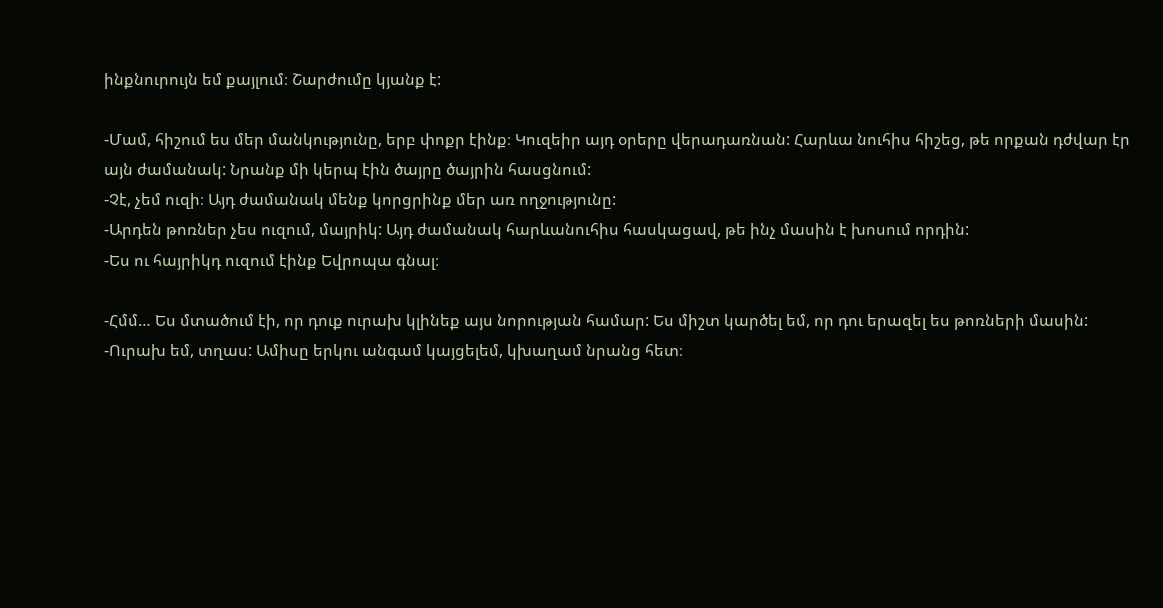ինքնուրույն եմ քայլում։ Շարժումը կյանք է:

-Մամ, հիշում ես մեր մանկությունը, երբ փոքր էինք։ Կուզեիր այդ օրերը վերադառնան: Հարևա նուհիս հիշեց, թե որքան դժվար էր
այն ժամանակ: Նրանք մի կերպ էին ծայրը ծայրին հասցնում:
-Չէ, չեմ ուզի։ Այդ ժամանակ մենք կորցրինք մեր առ ողջությունը:
-Արդեն թոռներ չես ուզում, մայրիկ: Այդ ժամանակ հարևանուհիս հասկացավ, թե ինչ մասին է խոսում որդին:
-Ես ու հայրիկդ ուզում էինք Եվրոպա գնալ։

-Հմմ… Ես մտածում էի, որ դուք ուրախ կլինեք այս նորության համար: Ես միշտ կարծել եմ, որ դու երազել ես թոռների մասին:
-Ուրախ եմ, տղաս: Ամիսը երկու անգամ կայցելեմ, կխաղամ նրանց հետ։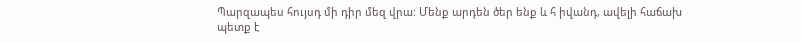Պարզապես հույսդ մի դիր մեզ վրա: Մենք արդեն ծեր ենք և հ իվանդ, ավելի հաճախ պետք է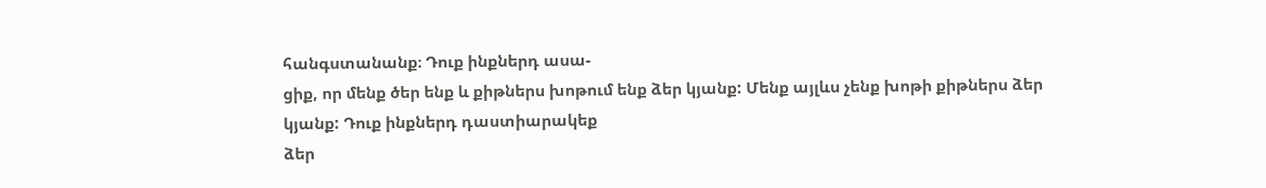հանգստանանք։ Դուք ինքներդ ասա-
ցիք, որ մենք ծեր ենք և քիթներս խոթում ենք ձեր կյանք: Մենք այլևս չենք խոթի քիթներս ձեր կյանք: Դուք ինքներդ դաստիարակեք
ձեր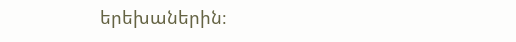երեխաներին։